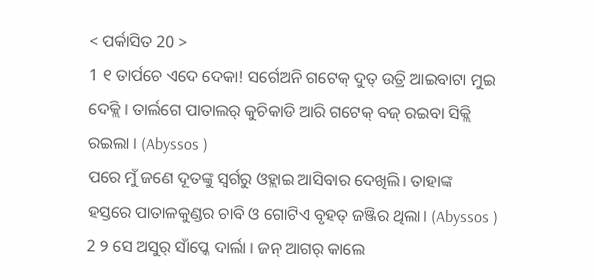< ପର୍କାସିତ 20 >
1 ୧ ତାର୍ପଚେ ଏଦେ ଦେକା! ସର୍ଗେଅନି ଗଟେକ୍ ଦୁତ୍ ଉତ୍ରି ଆଇବାଟା ମୁଇ ଦେକ୍ଲି । ତାର୍ଲଗେ ପାତାଲର୍ କୁଚିକାଡି ଆରି ଗଟେକ୍ ବଜ୍ ରଇବା ସିକ୍ଲି ରଇଲା । (Abyssos )
ପରେ ମୁଁ ଜଣେ ଦୂତଙ୍କୁ ସ୍ୱର୍ଗରୁ ଓହ୍ଲାଇ ଆସିବାର ଦେଖିଲି। ତାହାଙ୍କ ହସ୍ତରେ ପାତାଳକୁଣ୍ଡର ଚାବି ଓ ଗୋଟିଏ ବୃହତ୍ ଜଞ୍ଜିର ଥିଲା। (Abyssos )
2 ୨ ସେ ଅସୁର୍ ସାଁପ୍କେ ଦାର୍ଲା । ଜନ୍ ଆଗର୍ କାଲେ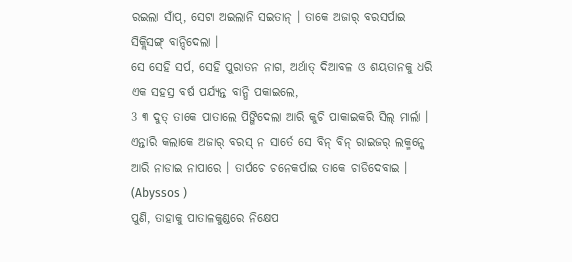ରଇଲା ସାଁପ୍, ସେଟା ଅଇଲାନି ସଇତାନ୍ । ତାକେ ଅଜାର୍ ବରସର୍ପାଇ ସିକ୍ଲିସଙ୍ଗ୍ ବାନ୍ଦିଦେଲା ।
ସେ ସେହି ସର୍ପ, ସେହି ପୁରାତନ ନାଗ, ଅର୍ଥାତ୍ ଦିଆବଳ ଓ ଶୟତାନକୁ ଧରି ଏକ ସହସ୍ର ବର୍ଷ ପର୍ଯ୍ୟନ୍ତ ବାନ୍ଧି ପକାଇଲେ,
3 ୩ ଦୁତ୍ ତାକେ ପାତାଲେ ପିଙ୍ଗିଦେଲା ଆରି କୁଚି ପାକାଇକରି ସିଲ୍ ମାର୍ଲା । ଏନ୍ତାରି କଲାକେ ଅଜାର୍ ବରସ୍ ନ ସାର୍ତେ ସେ ବିନ୍ ବିନ୍ ରାଇଜର୍ ଲକ୍ମନ୍କେ ଆରି ନାଡାଇ ନାପାରେ । ତାର୍ପଚେ ଚନେକର୍ପାଇ ତାକେ ଚାଡିଦେବାଇ । (Abyssos )
ପୁଣି, ତାହାକୁ ପାତାଳକୁଣ୍ଡରେ ନିକ୍ଷେପ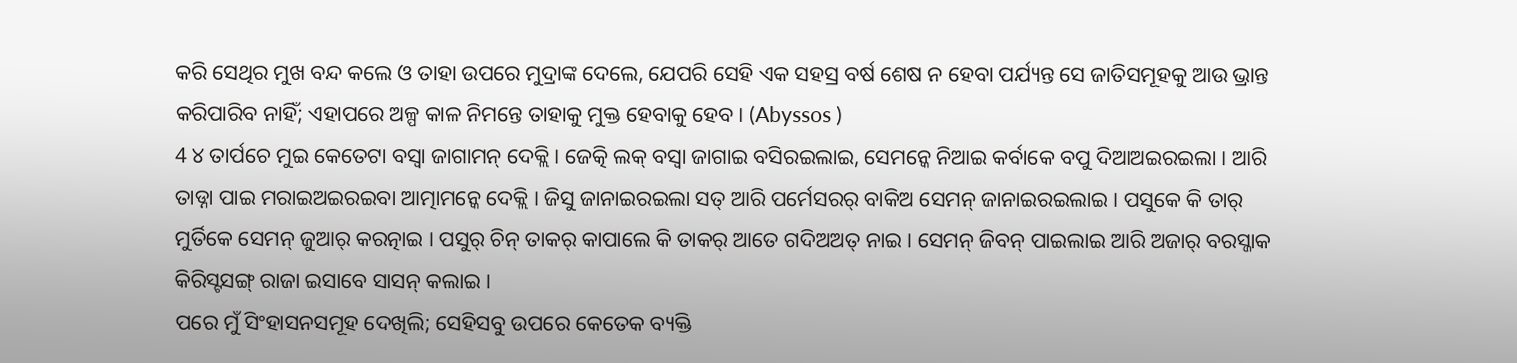କରି ସେଥିର ମୁଖ ବନ୍ଦ କଲେ ଓ ତାହା ଉପରେ ମୁଦ୍ରାଙ୍କ ଦେଲେ, ଯେପରି ସେହି ଏକ ସହସ୍ର ବର୍ଷ ଶେଷ ନ ହେବା ପର୍ଯ୍ୟନ୍ତ ସେ ଜାତିସମୂହକୁ ଆଉ ଭ୍ରାନ୍ତ କରିପାରିବ ନାହିଁ; ଏହାପରେ ଅଳ୍ପ କାଳ ନିମନ୍ତେ ତାହାକୁ ମୁକ୍ତ ହେବାକୁ ହେବ। (Abyssos )
4 ୪ ତାର୍ପଚେ ମୁଇ କେତେଟା ବସ୍ବା ଜାଗାମନ୍ ଦେକ୍ଲି । ଜେତ୍କି ଲକ୍ ବସ୍ବା ଜାଗାଇ ବସିରଇଲାଇ, ସେମନ୍କେ ନିଆଇ କର୍ବାକେ ବପୁ ଦିଆଅଇରଇଲା । ଆରି ତାଡ୍ନା ପାଇ ମରାଇଅଇରଇବା ଆତ୍ମାମନ୍କେ ଦେକ୍ଲି । ଜିସୁ ଜାନାଇରଇଲା ସତ୍ ଆରି ପର୍ମେସରର୍ ବାକିଅ ସେମନ୍ ଜାନାଇରଇଲାଇ । ପସୁକେ କି ତାର୍ ମୁର୍ତିକେ ସେମନ୍ ଜୁଆର୍ କରତ୍ନାଇ । ପସୁର୍ ଚିନ୍ ତାକର୍ କାପାଲେ କି ତାକର୍ ଆତେ ଗଦିଅଅତ୍ ନାଇ । ସେମନ୍ ଜିବନ୍ ପାଇଲାଇ ଆରି ଅଜାର୍ ବରସ୍ଜାକ କିରିସ୍ଟସଙ୍ଗ୍ ରାଜା ଇସାବେ ସାସନ୍ କଲାଇ ।
ପରେ ମୁଁ ସିଂହାସନସମୂହ ଦେଖିଲି; ସେହିସବୁ ଉପରେ କେତେକ ବ୍ୟକ୍ତି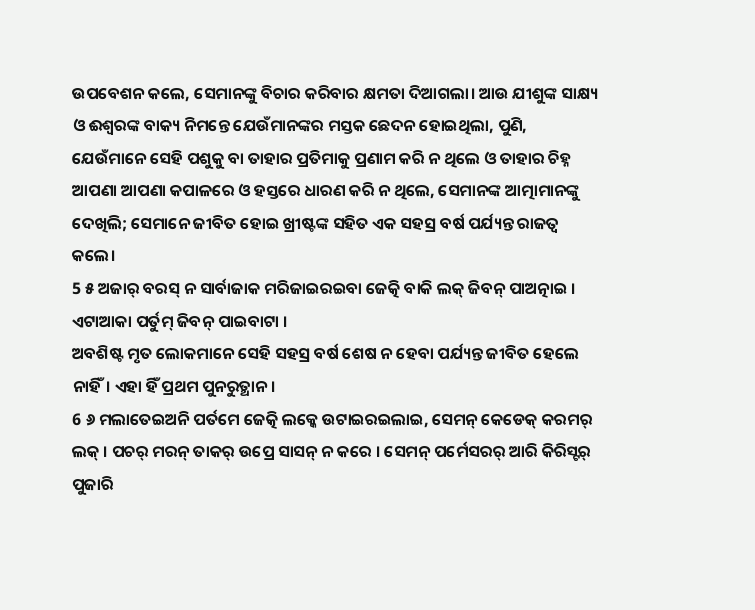ଉପବେଶନ କଲେ, ସେମାନଙ୍କୁ ବିଚାର କରିବାର କ୍ଷମତା ଦିଆଗଲା। ଆଉ ଯୀଶୁଙ୍କ ସାକ୍ଷ୍ୟ ଓ ଈଶ୍ବରଙ୍କ ବାକ୍ୟ ନିମନ୍ତେ ଯେଉଁମାନଙ୍କର ମସ୍ତକ ଛେଦନ ହୋଇଥିଲା, ପୁଣି, ଯେଉଁମାନେ ସେହି ପଶୁକୁ ବା ତାହାର ପ୍ରତିମାକୁ ପ୍ରଣାମ କରି ନ ଥିଲେ ଓ ତାହାର ଚିହ୍ନ ଆପଣା ଆପଣା କପାଳରେ ଓ ହସ୍ତରେ ଧାରଣ କରି ନ ଥିଲେ, ସେମାନଙ୍କ ଆତ୍ମାମାନଙ୍କୁ ଦେଖିଲି; ସେମାନେ ଜୀବିତ ହୋଇ ଖ୍ରୀଷ୍ଟଙ୍କ ସହିତ ଏକ ସହସ୍ର ବର୍ଷ ପର୍ଯ୍ୟନ୍ତ ରାଜତ୍ୱ କଲେ।
5 ୫ ଅଜାର୍ ବରସ୍ ନ ସାର୍ବାଜାକ ମରିଜାଇରଇବା ଜେତ୍କି ବାକି ଲକ୍ ଜିବନ୍ ପାଅତ୍ନାଇ । ଏଟାଆକା ପର୍ତୁମ୍ ଜିବନ୍ ପାଇବାଟା ।
ଅବଶିଷ୍ଟ ମୃତ ଲୋକମାନେ ସେହି ସହସ୍ର ବର୍ଷ ଶେଷ ନ ହେବା ପର୍ଯ୍ୟନ୍ତ ଜୀବିତ ହେଲେ ନାହିଁ। ଏହା ହିଁ ପ୍ରଥମ ପୁନରୁତ୍ଥାନ।
6 ୬ ମଲାତେଇଅନି ପର୍ତମେ ଜେତ୍କି ଲକ୍କେ ଉଟାଇରଇଲାଇ, ସେମନ୍ କେଡେକ୍ କରମର୍ ଲକ୍ । ପଚର୍ ମରନ୍ ତାକର୍ ଉପ୍ରେ ସାସନ୍ ନ କରେ । ସେମନ୍ ପର୍ମେସରର୍ ଆରି କିରିସ୍ଟର୍ ପୁଜାରି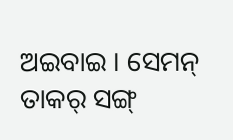ଅଇବାଇ । ସେମନ୍ ତାକର୍ ସଙ୍ଗ୍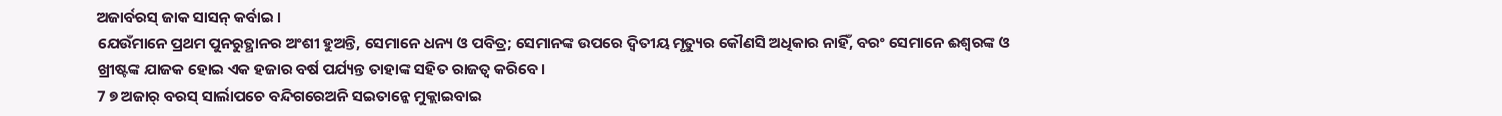ଅଜାର୍ବରସ୍ ଜାକ ସାସନ୍ କର୍ବାଇ ।
ଯେଉଁମାନେ ପ୍ରଥମ ପୁନରୁତ୍ଥାନର ଅଂଶୀ ହୁଅନ୍ତି, ସେମାନେ ଧନ୍ୟ ଓ ପବିତ୍ର; ସେମାନଙ୍କ ଉପରେ ଦ୍ୱିତୀୟ ମୃତ୍ୟୁର କୌଣସି ଅଧିକାର ନାହିଁ, ବରଂ ସେମାନେ ଈଶ୍ବରଙ୍କ ଓ ଖ୍ରୀଷ୍ଟଙ୍କ ଯାଜକ ହୋଇ ଏକ ହଜାର ବର୍ଷ ପର୍ଯ୍ୟନ୍ତ ତାହାଙ୍କ ସହିତ ରାଜତ୍ୱ କରିବେ।
7 ୭ ଅଜାର୍ ବରସ୍ ସାର୍ଲାପଚେ ବନ୍ଦିଗରେଅନି ସଇତାନ୍କେ ମୁକ୍ଲାଇବାଇ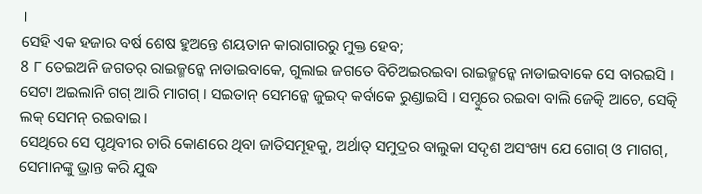।
ସେହି ଏକ ହଜାର ବର୍ଷ ଶେଷ ହୁଅନ୍ତେ ଶୟତାନ କାରାଗାରରୁ ମୁକ୍ତ ହେବ;
8 ୮ ତେଇଅନି ଜଗତର୍ ରାଇଜ୍ମନ୍କେ ନାଡାଇବାକେ, ଗୁଲାଇ ଜଗତେ ବିଚିଅଇରଇବା ରାଇଜ୍ମନ୍କେ ନାଡାଇବାକେ ସେ ବାରଇସି । ସେଟା ଅଇଲାନି ଗଗ୍ ଆରି ମାଗଗ୍ । ସଇତାନ୍ ସେମନ୍କେ ଜୁଇଦ୍ କର୍ବାକେ ରୁଣ୍ଡାଇସି । ସମ୍ଦୁରେ ରଇବା ବାଲି ଜେତ୍କି ଆଚେ, ସେତ୍କି ଲକ୍ ସେମନ୍ ରଇବାଇ ।
ସେଥିରେ ସେ ପୃଥିବୀର ଚାରି କୋଣରେ ଥିବା ଜାତିସମୂହକୁ, ଅର୍ଥାତ୍ ସମୁଦ୍ରର ବାଲୁକା ସଦୃଶ ଅସଂଖ୍ୟ ଯେ ଗୋଗ୍ ଓ ମାଗଗ୍, ସେମାନଙ୍କୁ ଭ୍ରାନ୍ତ କରି ଯୁଦ୍ଧ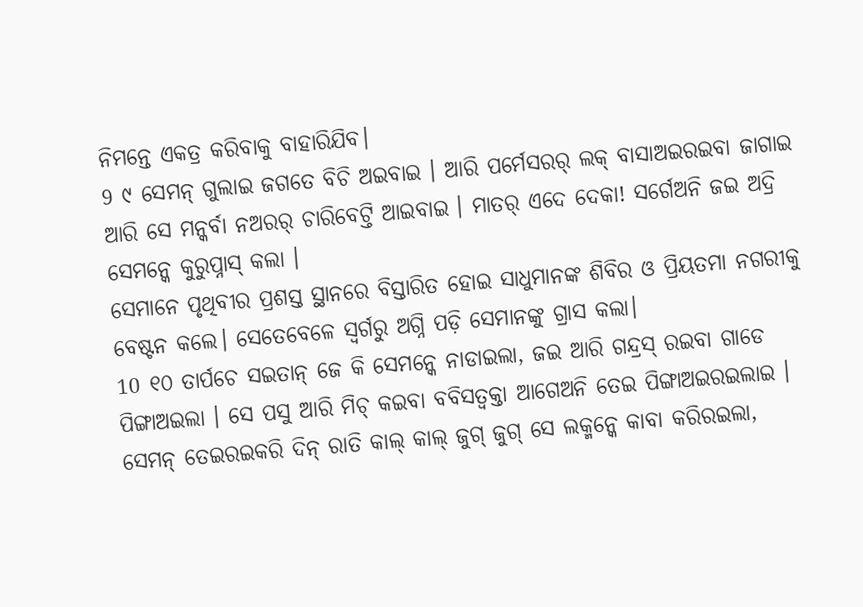ନିମନ୍ତେ ଏକତ୍ର କରିବାକୁ ବାହାରିଯିବ।
9 ୯ ସେମନ୍ ଗୁଲାଇ ଜଗତେ ବିଚି ଅଇବାଇ । ଆରି ପର୍ମେସରର୍ ଲକ୍ ବାସାଅଇରଇବା ଜାଗାଇ ଆରି ସେ ମନ୍କର୍ବା ନଅରର୍ ଚାରିବେଟ୍ତି ଆଇବାଇ । ମାତର୍ ଏଦେ ଦେକା! ସର୍ଗେଅନି ଜଇ ଅଦ୍ରି ସେମନ୍କେ କୁରୁପ୍ନାସ୍ କଲା ।
ସେମାନେ ପୃଥିବୀର ପ୍ରଶସ୍ତ ସ୍ଥାନରେ ବିସ୍ତାରିତ ହୋଇ ସାଧୁମାନଙ୍କ ଶିବିର ଓ ପ୍ରିୟତମା ନଗରୀକୁ ବେଷ୍ଟନ କଲେ। ସେତେବେଳେ ସ୍ୱର୍ଗରୁ ଅଗ୍ନି ପଡ଼ି ସେମାନଙ୍କୁ ଗ୍ରାସ କଲା।
10 ୧୦ ତାର୍ପଚେ ସଇତାନ୍ ଜେ କି ସେମନ୍କେ ନାଡାଇଲା, ଜଇ ଆରି ଗନ୍ଦ୍ରସ୍ ରଇବା ଗାଡେ ପିଙ୍ଗାଅଇଲା । ସେ ପସୁ ଆରି ମିଚ୍ କଇବା ବବିସତ୍ବକ୍ତା ଆଗେଅନି ତେଇ ପିଙ୍ଗାଅଇରଇଲାଇ । ସେମନ୍ ତେଇରଇକରି ଦିନ୍ ରାତି କାଲ୍ କାଲ୍ ଜୁଗ୍ ଜୁଗ୍ ସେ ଲକ୍ମନ୍କେ କାବା କରିରଇଲା,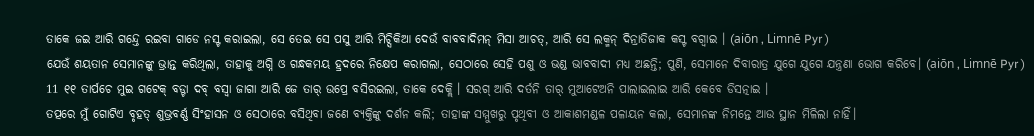ତାକେ ଜଇ ଆରି ଗନ୍ଦ୍ତେ ରଇବା ଗାଡେ ନସ୍ଟ କରାଇଲା, ସେ ତେଇ ସେ ପସୁ ଆରି ମିଚ୍ସିକିଆ ଦେଉଁ ବାବବାଦିମନ୍ ମିସା ଆଚତ୍, ଆରି ସେ ଲକ୍ମନ୍ ଦିନ୍ରାତିଜାକ କସ୍ଟ ବଗ୍ବାଇ । (aiōn , Limnē Pyr )
ଯେଉଁ ଶୟତାନ ସେମାନଙ୍କୁ ଭ୍ରାନ୍ତ କରିଥିଲା, ତାହାକୁ ଅଗ୍ନି ଓ ଗନ୍ଧକମୟ ହ୍ରଦରେ ନିକ୍ଷେପ କରାଗଲା, ସେଠାରେ ସେହି ପଶୁ ଓ ଭଣ୍ଡ ଭାବବାଦୀ ମଧ୍ୟ ଅଛନ୍ତି; ପୁଣି, ସେମାନେ ଦିବାରାତ୍ର ଯୁଗେ ଯୁଗେ ଯନ୍ତ୍ରଣା ଭୋଗ କରିବେ। (aiōn , Limnē Pyr )
11 ୧୧ ତାର୍ପଚେ ମୁଇ ଗଟେକ୍ ବଡ୍ଟା ଦବ୍ ବସ୍ବା ଜାଗା ଆରି ଜେ ତାର୍ ଉପ୍ରେ ବସିରଇଲା, ତାକେ ଦେକ୍ଲି । ସରଗ୍ ଆରି ଦର୍ତନି ତାର୍ ମୁଆଟେଅନି ପାଲାଇଲାଇ ଆରି କେବେ ଡିସତ୍ନାଇ ।
ତତ୍ପରେ ମୁଁ ଗୋଟିଏ ବୃହତ୍ ଶୁଭ୍ରବର୍ଣ୍ଣ ସିଂହାସନ ଓ ସେଠାରେ ବସିଥିବା ଜଣେ ବ୍ୟକ୍ତିଙ୍କୁ ଦର୍ଶନ କଲି; ତାହାଙ୍କ ସମ୍ମୁଖରୁ ପୃଥିବୀ ଓ ଆକାଶମଣ୍ଡଳ ପଳାୟନ କଲା, ସେମାନଙ୍କ ନିମନ୍ତେ ଆଉ ସ୍ଥାନ ମିଳିଲା ନାହିଁ।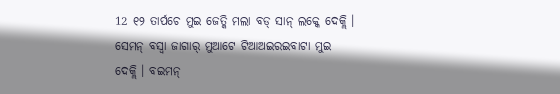12 ୧୨ ତାର୍ପଚେ ମୁଇ ଜେତ୍କି ମଲା ବଡ୍ ସାନ୍ ଲକ୍କେ ଦେକ୍ଲି । ସେମନ୍ ବସ୍ବା ଜାଗାର୍ ମୁଆଟେ ଟିଆଅଇରଇବାଟା ମୁଇ ଦେକ୍ଲି । ବଇମନ୍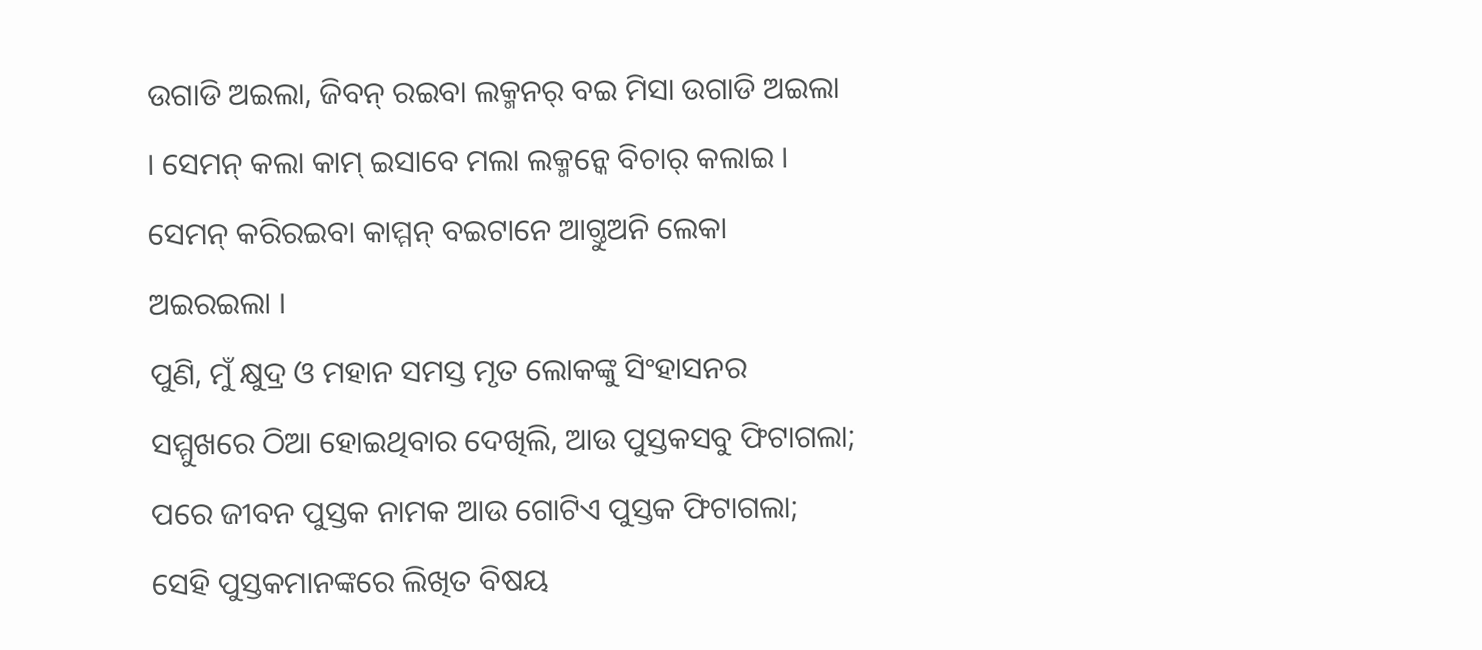ଉଗାଡି ଅଇଲା, ଜିବନ୍ ରଇବା ଲକ୍ମନର୍ ବଇ ମିସା ଉଗାଡି ଅଇଲା । ସେମନ୍ କଲା କାମ୍ ଇସାବେ ମଲା ଲକ୍ମନ୍କେ ବିଚାର୍ କଲାଇ । ସେମନ୍ କରିରଇବା କାମ୍ମନ୍ ବଇଟାନେ ଆଗ୍ତୁଅନି ଲେକା ଅଇରଇଲା ।
ପୁଣି, ମୁଁ କ୍ଷୁଦ୍ର ଓ ମହାନ ସମସ୍ତ ମୃତ ଲୋକଙ୍କୁ ସିଂହାସନର ସମ୍ମୁଖରେ ଠିଆ ହୋଇଥିବାର ଦେଖିଲି, ଆଉ ପୁସ୍ତକସବୁ ଫିଟାଗଲା; ପରେ ଜୀବନ ପୁସ୍ତକ ନାମକ ଆଉ ଗୋଟିଏ ପୁସ୍ତକ ଫିଟାଗଲା; ସେହି ପୁସ୍ତକମାନଙ୍କରେ ଲିଖିତ ବିଷୟ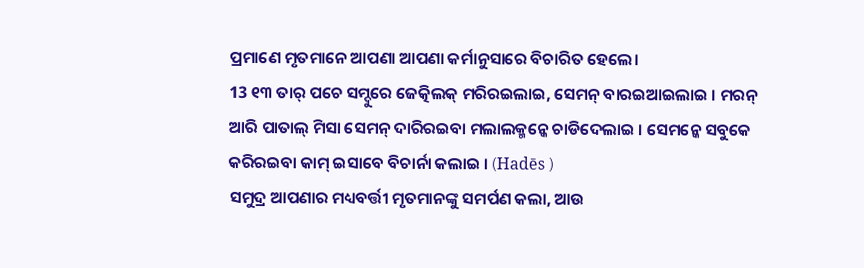ପ୍ରମାଣେ ମୃତମାନେ ଆପଣା ଆପଣା କର୍ମାନୁସାରେ ବିଚାରିତ ହେଲେ।
13 ୧୩ ତାର୍ ପଚେ ସମ୍ଦୁରେ ଜେତ୍କିଲକ୍ ମରିରଇଲାଇ, ସେମନ୍ ବାରଇଆଇଲାଇ । ମରନ୍ ଆରି ପାତାଲ୍ ମିସା ସେମନ୍ ଦାରିରଇବା ମଲାଲକ୍ମନ୍କେ ଚାଡିଦେଲାଇ । ସେମନ୍କେ ସବୁକେ କରିରଇବା କାମ୍ ଇସାବେ ବିଚାର୍ନା କଲାଇ । (Hadēs )
ସମୁଦ୍ର ଆପଣାର ମଧ୍ୟବର୍ତ୍ତୀ ମୃତମାନଙ୍କୁ ସମର୍ପଣ କଲା, ଆଉ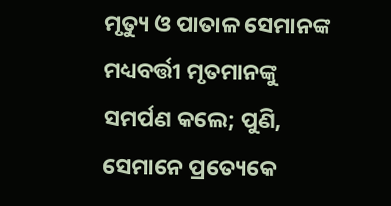ମୃତ୍ୟୁ ଓ ପାତାଳ ସେମାନଙ୍କ ମଧ୍ୟବର୍ତ୍ତୀ ମୃତମାନଙ୍କୁ ସମର୍ପଣ କଲେ; ପୁଣି, ସେମାନେ ପ୍ରତ୍ୟେକେ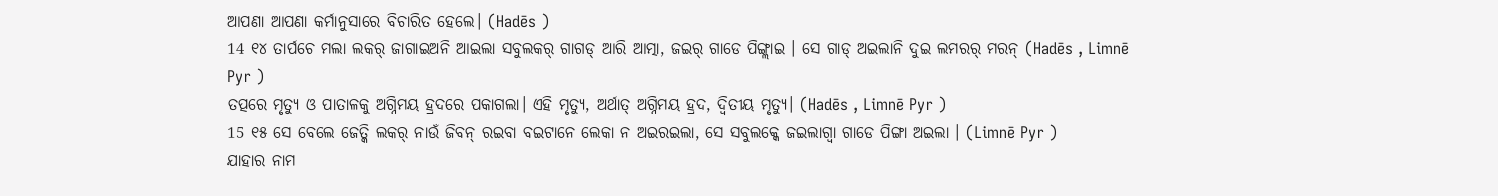ଆପଣା ଆପଣା କର୍ମାନୁସାରେ ବିଚାରିତ ହେଲେ। (Hadēs )
14 ୧୪ ତାର୍ପଚେ ମଲା ଲକର୍ ଜାଗାଇଅନି ଆଇଲା ସବୁଲକର୍ ଗାଗଡ୍ ଆରି ଆତ୍ମା, ଜଇର୍ ଗାଡେ ପିଙ୍ଗ୍ଲାଇ । ସେ ଗାଡ୍ ଅଇଲାନି ଦୁଇ ଲମରର୍ ମରନ୍ (Hadēs , Limnē Pyr )
ତତ୍ପରେ ମୃତ୍ୟୁ ଓ ପାତାଳକୁ ଅଗ୍ନିମୟ ହ୍ରଦରେ ପକାଗଲା। ଏହି ମୃତ୍ୟୁ, ଅର୍ଥାତ୍ ଅଗ୍ନିମୟ ହ୍ରଦ, ଦ୍ୱିତୀୟ ମୃତ୍ୟୁ। (Hadēs , Limnē Pyr )
15 ୧୫ ସେ ବେଲେ ଜେତ୍କି ଲକର୍ ନାଉଁ ଜିବନ୍ ରଇବା ବଇଟାନେ ଲେକା ନ ଅଇରଇଲା, ସେ ସବୁଲକ୍କେ ଜଇଲାଗ୍ବା ଗାଡେ ପିଙ୍ଗା ଅଇଲା । (Limnē Pyr )
ଯାହାର ନାମ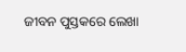ଜୀବନ ପୁସ୍ତକରେ ଲେଖା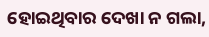ହୋଇଥିବାର ଦେଖା ନ ଗଲା,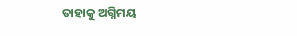ତାହାକୁ ଅଗ୍ନିମୟ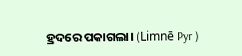ହ୍ରଦରେ ପକାଗଲା। (Limnē Pyr )